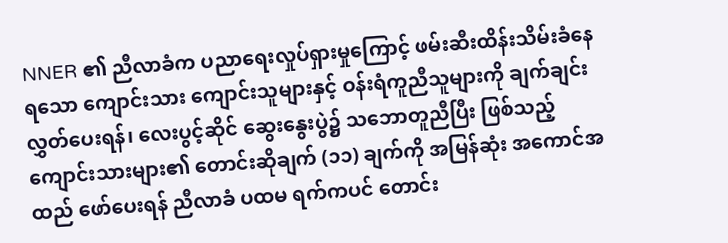NNER ၏ ညီလာခံက ပညာရေးလှုပ်ရှားမှုကြောင့် ဖမ်းဆီးထိန်းသိမ်းခံနေရသော ကျောင်းသား ကျောင်းသူများနှင့် ဝန်းရံကူညီသူများကို ချက်ချင်း လွှတ်ပေးရန်၊ လေးပွင့်ဆိုင် ဆွေးနွေးပွဲ၌ သဘောတူညီပြီး ဖြစ်သည့် ကျောင်းသားများ၏ တောင်းဆိုချက် (၁၁) ချက်ကို အမြန်ဆုံး အကောင်အထည် ဖော်ပေးရန် ညီလာခံ ပထမ ရက်ကပင် တောင်း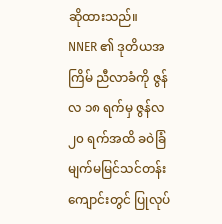ဆိုထားသည်။
NNER ၏ ဒုတိယအကြိမ် ညီလာခံကို ဇွန်လ ၁၈ ရက်မှ ဇွန်လ ၂၀ ရက်အထိ ခဝဲခြံ မျက်မမြင်သင်တန်းကျောင်းတွင် ပြုလုပ်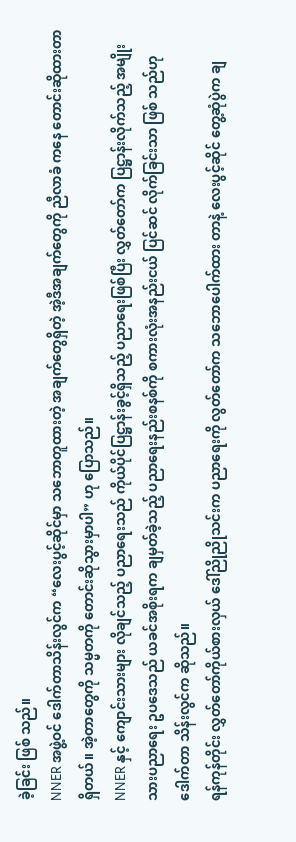ခဲ့ခြင်း ဖြစ် သည်။
NNER အဖွဲ့ဝင် ဒေါက်တာသိန်းလွင်က “လေးပွင့်ဆိုင်မှာ သဘောတူထားတဲ့ အချက်တွေရှိတဲ့ အဲ့ဒီအချက်တွေကို ညီလာခံ ကနေ တောင်းဆိုထားတာ ရှိတယ်။ အဲ့တာတွေကို သမ္မတကို တောင်းဆိုသွားမှာပါ” ဟု ပြောသည်။
NNER နှင့် ကျောင်းသားများ လိုချင်သည့် ပညာရေးသည် ကိုယ်ပိုင်ပြဋ္ဌာန်းခွင့်ရှိသည့် ပညာရေးဖြစ်ပြီး လွှတ်တော်က ပြဋ္ဌာန်းလိုက်သည့် အမျိုးသားပညာရေး ဥပဒေသည် ယခင်အစိုးရက ချမှတ်ခဲ့သည့် ပညာရေးနည်းစနစ်ကို စကားလုံးအနည်းငယ် ပြင်ဆင် လိုက်ခြင်းသာ ဖြစ် သည်ဟု ဒေါက်တာ သိန်းလွင်က ဆိုသည်။
ရန်ကုန်တိုင်း လွှတ်တော်ကိုယ်စားလှယ် ဒေါ်ညိုညိုသင်းက ပညာရေးကို လွတ်တော်က သဘောပေါက်ထား တာနဲ့ လေးပွင့်ဆိုင် တွေ့ဆုံပွဲက ချ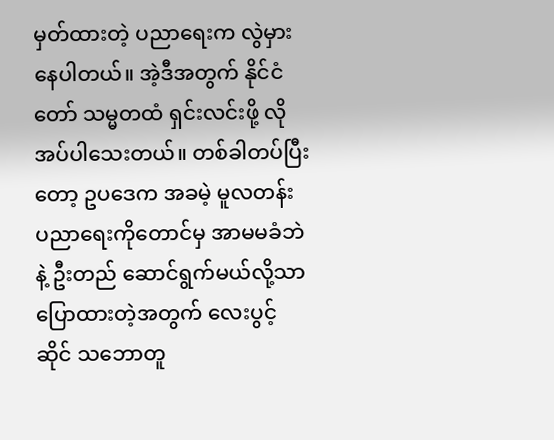မှတ်ထားတဲ့ ပညာရေးက လွဲမှားနေပါတယ်။ အဲ့ဒီအတွက် နိုင်ငံတော် သမ္မတထံ ရှင်းလင်းဖို့ လိုအပ်ပါသေးတယ်။ တစ်ခါတပ်ပြီးတော့ ဥပဒေက အခမဲ့ မူလတန်း ပညာရေးကိုတောင်မှ အာမမခံဘဲနဲ့ ဦးတည် ဆောင်ရွက်မယ်လို့သာ ပြောထားတဲ့အတွက် လေးပွင့်ဆိုင် သဘောတူ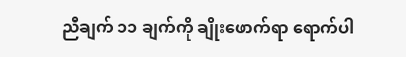ညီချက် ၁၁ ချက်ကို ချိုးဖောက်ရာ ရောက်ပါ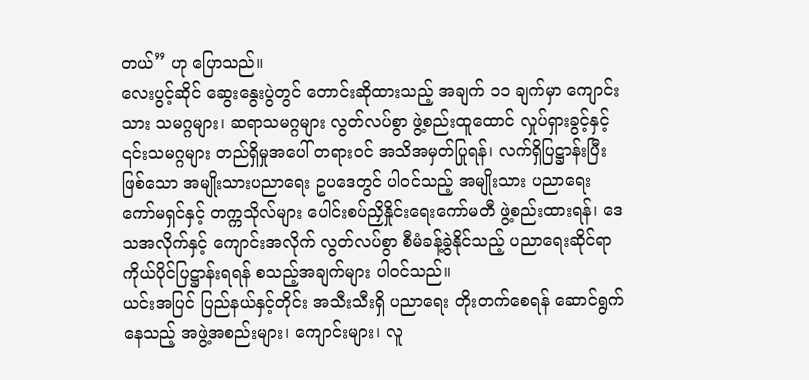တယ်” ဟု ပြောသည်။
လေးပွင့်ဆိုင် ဆွေးနွေးပွဲတွင် တောင်းဆိုထားသည့် အချက် ၁၁ ချက်မှာ ကျောင်းသား သမဂ္ဂများ၊ ဆရာသမဂ္ဂများ လွတ်လပ်စွာ ဖွဲ့စည်းထူထောင် လှုပ်ရှားခွင့်နှင့် ၎င်းသမဂ္ဂများ တည်ရှိမှုအပေါ် တရားဝင် အသိအမှတ်ပြုရန်၊ လက်ရှိပြဋ္ဌာန်းပြီးဖြစ်သော အမျိုးသားပညာရေး ဥပဒေတွင် ပါဝင်သည့် အမျိုးသား ပညာရေးကော်မရှင်နှင့် တက္ကသိုလ်များ ပေါင်းစပ်ညှိနှိုင်းရေးကော်မတီ ဖွဲ့စည်းထားရန်၊ ဒေသအလိုက်နှင့် ကျောင်းအလိုက် လွတ်လပ်စွာ စီမံခန့်ခွဲနိုင်သည့် ပညာရေးဆိုင်ရာ ကိုယ်ပိုင်ပြဋ္ဌာန်းရရန် စသည့်အချက်များ ပါဝင်သည်။
ယင်းအပြင် ပြည်နယ်နှင့်တိုင်း အသီးသီးရှိ ပညာရေး တိုးတက်စေရန် ဆောင်ရွက်နေသည့် အဖွဲ့အစည်းများ၊ ကျောင်းများ၊ လူ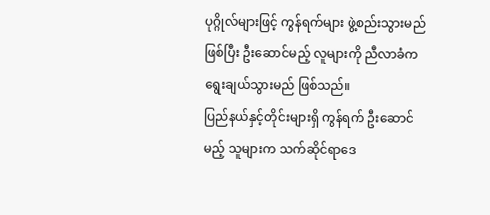ပုဂ္ဂိုလ်များဖြင့် ကွန်ရက်များ ဖွဲ့စည်းသွားမည်ဖြစ်ပြီး ဦးဆောင်မည့် လူများကို ညီလာခံက ရွေးချယ်သွားမည် ဖြစ်သည်။
ပြည်နယ်နှင့်တိုင်းများရှိ ကွန်ရက် ဦးဆောင်မည့် သူများက သက်ဆိုင်ရာဒေ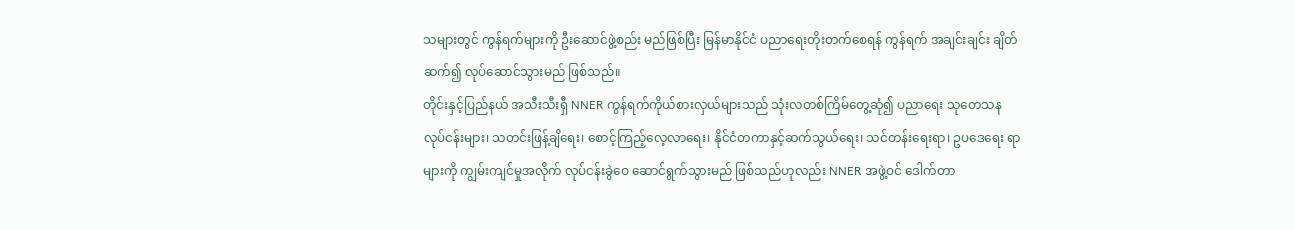သများတွင် ကွန်ရက်များကို ဦးဆောင်ဖွဲ့စည်း မည်ဖြစ်ပြီး မြန်မာနိုင်ငံ ပညာရေးတိုးတက်စေရန် ကွန်ရက် အချင်းချင်း ချိတ်ဆက်၍ လုပ်ဆောင်သွားမည် ဖြစ်သည်။
တိုင်းနှင့်ပြည်နယ် အသီးသီးရှီ NNER ကွန်ရက်ကိုယ်စားလှယ်များသည် သုံးလတစ်ကြိမ်တွေ့ဆုံ၍ ပညာရေး သုတေသန လုပ်ငန်းများ၊ သတင်းဖြန့်ချိရေး၊ စောင့်ကြည့်လေ့လာရေး၊ နိုင်ငံတကာနှင့်ဆက်သွယ်ရေး၊ သင်တန်းရေးရာ၊ ဥပဒေရေး ရာများကို ကျွမ်းကျင်မှုအလိုက် လုပ်ငန်းခွဲဝေ ဆောင်ရွက်သွားမည် ဖြစ်သည်ဟုလည်း NNER အဖွဲ့ဝင် ဒေါက်တာ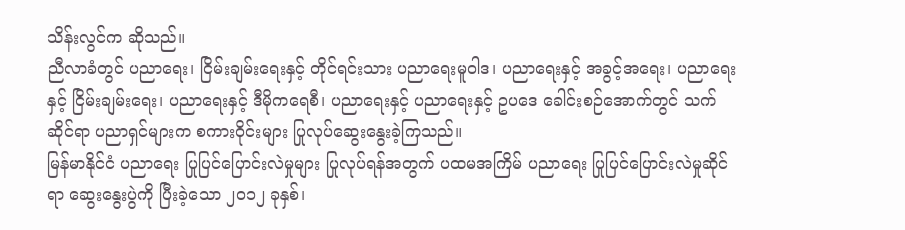သိန်းလွင်က ဆိုသည်။
ညီလာခံတွင် ပညာရေး၊ ငြိမ်းချမ်းရေးနှင့် တိုင်ရင်းသား ပညာရေးမူဝါဒ၊ ပညာရေးနှင့် အခွင့်အရေး၊ ပညာရေးနှင့် ငြိမ်းချမ်းရေး၊ ပညာရေးနှင့် ဒီမိုကရေစီ၊ ပညာရေးနှင့် ပညာရေးနှင့် ဥပဒေ ခေါင်းစဉ်အောက်တွင် သက်ဆိုင်ရာ ပညာရှင်များက စကားဝိုင်းများ ပြုလုပ်ဆွေးနွေးခဲ့ကြသည်။
မြန်မာနိုင်ငံ ပညာရေး ပြုပြင်ပြောင်းလဲမှုများ ပြုလုပ်ရန်အတွက် ပထမအကြိမ် ပညာရေး ပြုပြင်ပြောင်းလဲမှုဆိုင်ရာ ဆွေးနွေးပွဲကို ပြီးခဲ့သော ၂၀၁၂ ခုနှစ်၊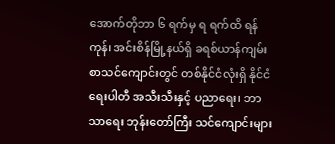အောက်တိုဘာ ၆ ရက်မှ ရ ရက်ထိ ရန်ကုန်၊ အင်းစိန်မြို့နယ်ရှိ ခရစ်ယာန်ကျမ်းစာသင်ကျောင်းတွင် တစ်နိုင်ငံလုံးရှိ နိုင်ငံရေးပါတီ အသီးသီးနှင့် ပညာရေး၊ ဘာသာရေး ဘုန်းတော်ကြီး သင်ကျောင်းများ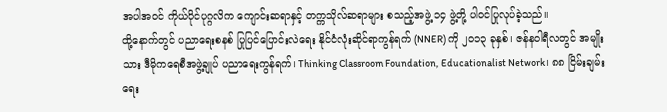အပါအဝင် ကိုယ်ပိုင်ပုဂ္ဂလိက ကျောင်းဆရာနှင့် တက္ကသိုလ်ဆရာများ စသည့်အဖွဲ့ ၁၄ ဖွဲ့တို့ ပါဝင်ပြုလုပ်ခဲ့သည်။
ထို့နောက်တွင် ပညာရေးစနစ် ပြုပြင်ပြောင်းလဲရေး နိုင်ငံလုံးဆိုင်ရာကွန်ရက် (NNER) ကို ၂၀၁၃ ခုနှစ်၊ ဇန်နဝါရီလတွင် အမျိုးသား ဒီမိုကရေစီအဖွဲ့ချုပ် ပညာရေးကွန်ရက်၊ Thinking Classroom Foundation, Educationalist Network၊ ၈၈ ငြိမ်းချမ်းရေး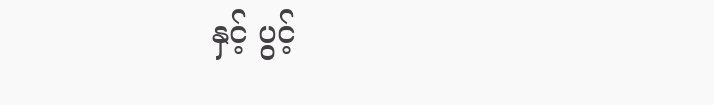နှင့် ပွင့်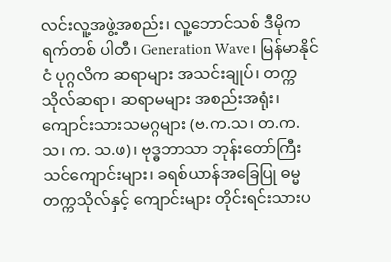လင်းလူ့အဖွဲ့အစည်း၊ လူ့ဘောင်သစ် ဒီမိုကရက်တစ် ပါတီ၊ Generation Wave၊ မြန်မာနိုင်ငံ ပုဂ္ဂလိက ဆရာများ အသင်းချုပ်၊ တက္ကသိုလ်ဆရာ၊ ဆရာမများ အစည်းအရုံး၊ ကျောင်းသားသမဂ္ဂများ (ဗ.က.သ၊ တ.က.သ၊ က. သ.ဖ)၊ ဗုဒ္ဓဘာသာ ဘုန်းတော်ကြီးသင်ကျောင်းများ၊ ခရစ်ယာန်အခြေပြု ဓမ္မတက္ကသိုလ်နှင့် ကျောင်းများ တိုင်းရင်းသားပ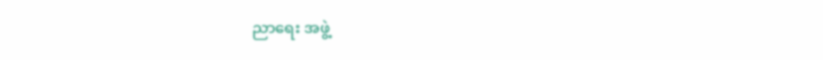ညာရေး အဖွဲ့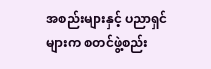အစည်းများနှင့် ပညာရှင်များက စတင်ဖွဲ့စည်း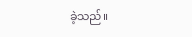ခဲ့သည်။